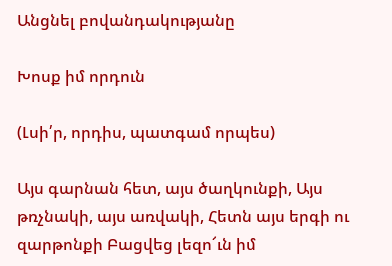Անցնել բովանդակությանը

Խոսք իմ որդուն

(Լսի՛ր, որդիս, պատգամ որպես)

Այս գարնան հետ, այս ծաղկունքի, Այս թռչնակի, այս առվակի, Հետն այս երգի ու զարթոնքի Բացվեց լեզո՜ւն իմ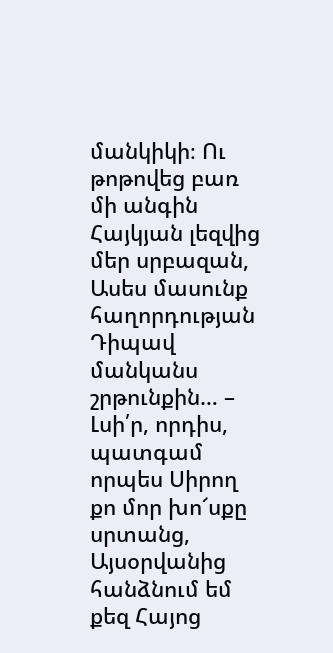մանկիկի։ Ու թոթովեց բառ մի անգին Հայկյան լեզվից մեր սրբազան, Ասես մասունք հաղորդության Դիպավ մանկանս շրթունքին… – Լսի՛ր, որդիս, պատգամ որպես Սիրող քո մոր խո՜սքը սրտանց, Այսօրվանից հանձնում եմ քեզ Հայոց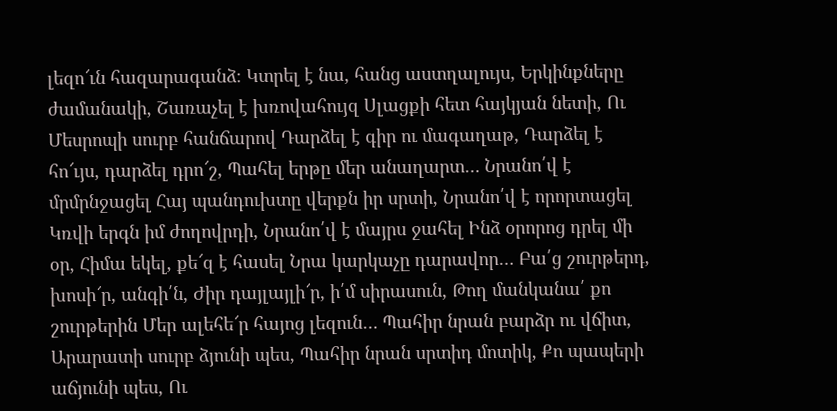լեզո՜ւն հազարագանձ։ Կտրել է նա, հանց աստղալույս, Երկինքները ժամանակի, Շառաչել է խռովահույզ Սլացքի հետ հայկյան նետի, Ու Մեսրոպի սուրբ հանճարով Դարձել է գիր ու մագաղաթ, Դարձել է հո՜ւյս, դարձել դրո՜շ, Պահել երթը մեր անաղարտ… Նրանո՛վ է մրմրնջացել Հայ պանդուխտը վերքն իր սրտի, Նրանո՛վ է որորտացել Կռվի երգն իմ ժողովրդի, Նրանո՛վ է մայրս ջահել Ինձ օրորոց դրել մի օր, Հիմա եկել, քե՜զ է հասել Նրա կարկաչը դարավոր… Բա՛ց շուրթերդ, խոսի՜ր, անգի՛ն, Ժիր դայլայլի՜ր, ի՛մ սիրասուն, Թող մանկանա՛ քո շուրթերին Մեր ալեհե՜ր հայոց լեզուն… Պահիր նրան բարձր ու վճիտ, Արարատի սուրբ ձյունի պես, Պահիր նրան սրտիդ մոտիկ, Քո պապերի աճյունի պես, Ու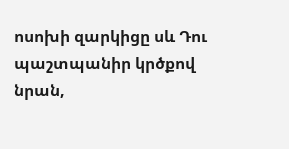ոսոխի զարկիցը սև Դու պաշտպանիր կրծքով նրան,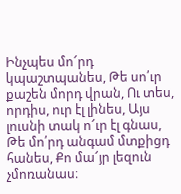Ինչպես մո՜րդ կպաշտպանես, Թե սո՛ւր քաշեն մորդ վրան, Ու տես, որդիս, ուր էլ լինես, Այս լուսնի տակ ո՜ւր էլ գնաս, Թե մո՛րդ անգամ մտքիցդ հանես, Քո մա՜յր լեզուն չմոռանաս։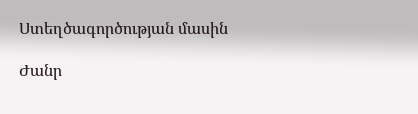Ստեղծագործության մասին

Ժանր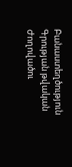Բանաստեղծություն
Գրության թվական
Ժողովածու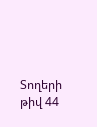Տողերի թիվ 44